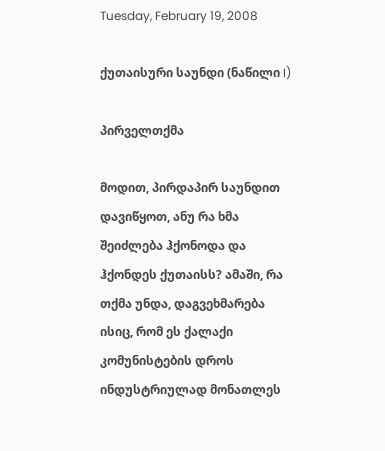Tuesday, February 19, 2008

ქუთაისური საუნდი (ნაწილი I)

პირველთქმა

მოდით, პირდაპირ საუნდით დავიწყოთ, ანუ რა ხმა შეიძლება ჰქონოდა და ჰქონდეს ქუთაისს? ამაში, რა თქმა უნდა, დაგვეხმარება ისიც, რომ ეს ქალაქი კომუნისტების დროს ინდუსტრიულად მონათლეს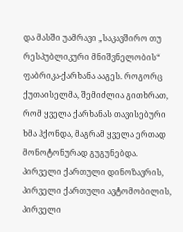და მასში უამრავი „საკავშირო თუ რესპუბლიკური მნიშვნელობის“ ფაბრიკა-ქარხანა ააგეს. როგორც ქუთაისელმა, შემიძლია გითხრათ, რომ ყველა ქარხანას თავისებური ხმა ჰქონდა, მაგრამ ყველა ერთად მონოტონურად გუგუნებდა. პირველი ქართული დინოზავრის, პირველი ქართული ავტომობილის, პირველი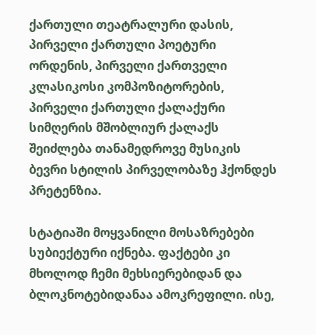ქართული თეატრალური დასის, პირველი ქართული პოეტური ორდენის, პირველი ქართველი კლასიკოსი კომპოზიტორების, პირველი ქართული ქალაქური სიმღერის მშობლიურ ქალაქს შეიძლება თანამედროვე მუსიკის ბევრი სტილის პირველობაზე ჰქონდეს პრეტენზია.

სტატიაში მოყვანილი მოსაზრებები სუბიექტური იქნება. ფაქტები კი მხოლოდ ჩემი მეხსიერებიდან და ბლოკნოტებიდანაა ამოკრეფილი. ისე,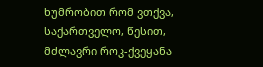ხუმრობით რომ ვთქვა, საქართველო, წესით, მძლავრი როკ-ქვეყანა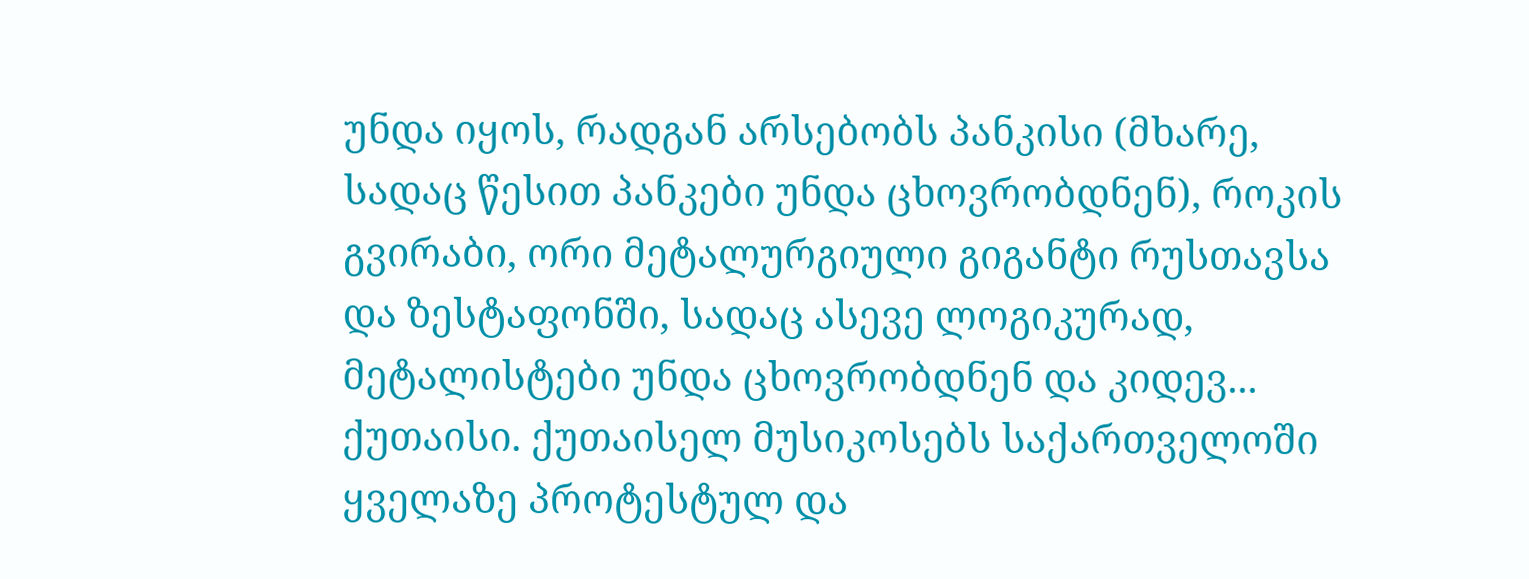უნდა იყოს, რადგან არსებობს პანკისი (მხარე, სადაც წესით პანკები უნდა ცხოვრობდნენ), როკის გვირაბი, ორი მეტალურგიული გიგანტი რუსთავსა და ზესტაფონში, სადაც ასევე ლოგიკურად, მეტალისტები უნდა ცხოვრობდნენ და კიდევ... ქუთაისი. ქუთაისელ მუსიკოსებს საქართველოში ყველაზე პროტესტულ და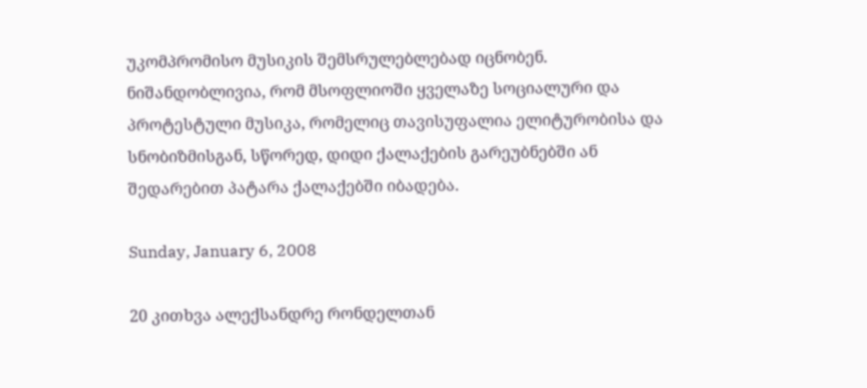უკომპრომისო მუსიკის შემსრულებლებად იცნობენ. ნიშანდობლივია, რომ მსოფლიოში ყველაზე სოციალური და პროტესტული მუსიკა, რომელიც თავისუფალია ელიტურობისა და სნობიზმისგან, სწორედ, დიდი ქალაქების გარეუბნებში ან შედარებით პატარა ქალაქებში იბადება.

Sunday, January 6, 2008

20 კითხვა ალექსანდრე რონდელთან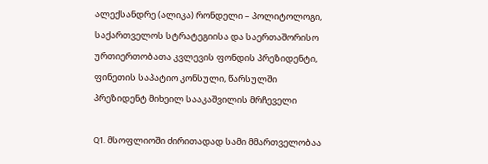ალექსანდრე (ალიკა) რონდელი – პოლიტოლოგი, საქართველოს სტრატეგიისა და საერთაშორისო ურთიერთობათა კვლევის ფონდის პრეზიდენტი, ფინეთის საპატიო კონსული, წარსულში პრეზიდენტ მიხეილ სააკაშვილის მრჩეველი

Q1. მსოფლიოში ძირითადად სამი მმართველობაა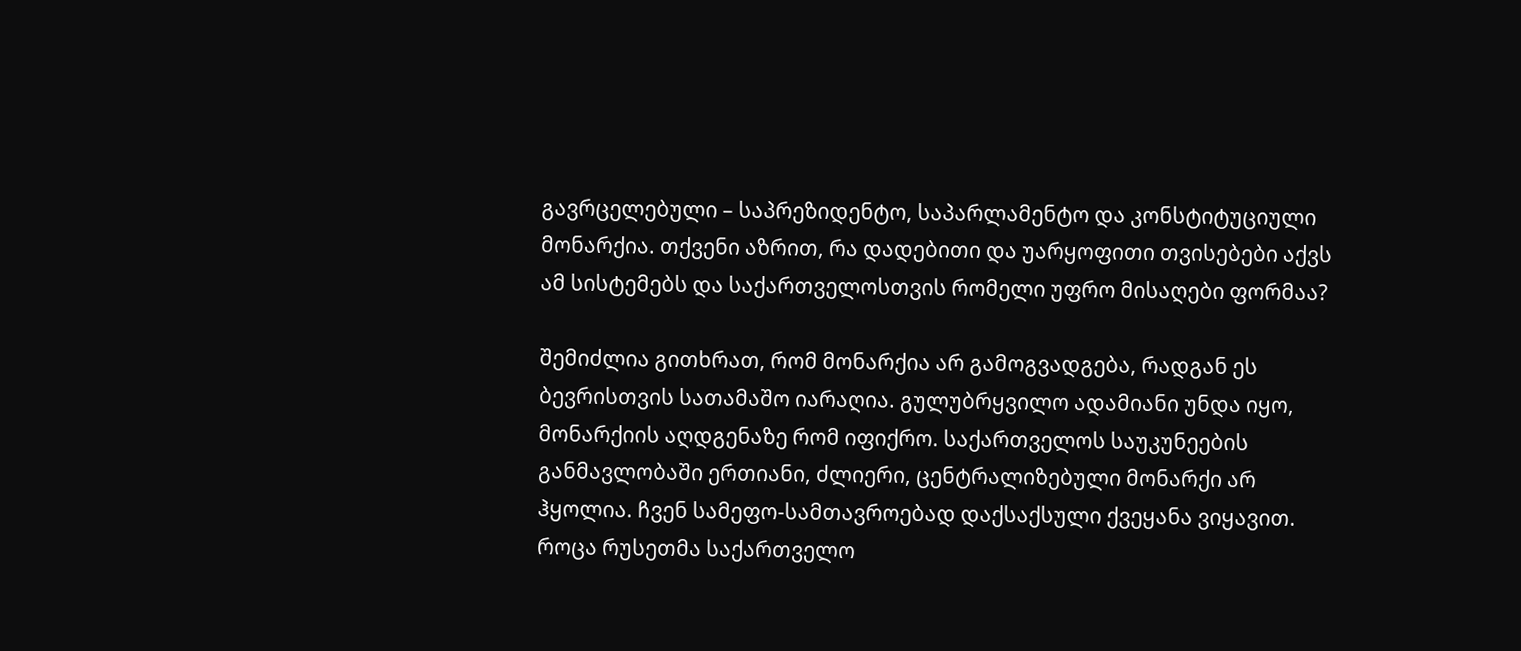გავრცელებული – საპრეზიდენტო, საპარლამენტო და კონსტიტუციული მონარქია. თქვენი აზრით, რა დადებითი და უარყოფითი თვისებები აქვს ამ სისტემებს და საქართველოსთვის რომელი უფრო მისაღები ფორმაა?

შემიძლია გითხრათ, რომ მონარქია არ გამოგვადგება, რადგან ეს ბევრისთვის სათამაშო იარაღია. გულუბრყვილო ადამიანი უნდა იყო, მონარქიის აღდგენაზე რომ იფიქრო. საქართველოს საუკუნეების განმავლობაში ერთიანი, ძლიერი, ცენტრალიზებული მონარქი არ ჰყოლია. ჩვენ სამეფო-სამთავროებად დაქსაქსული ქვეყანა ვიყავით. როცა რუსეთმა საქართველო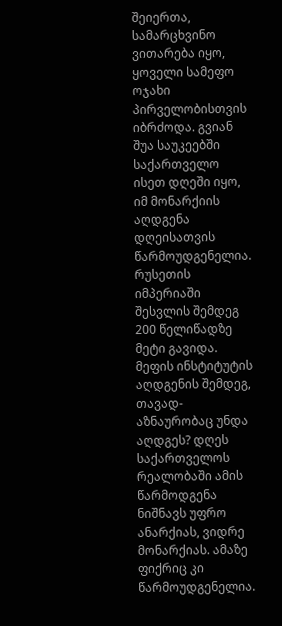შეიერთა, სამარცხვინო ვითარება იყო, ყოველი სამეფო ოჯახი პირველობისთვის იბრძოდა. გვიან შუა საუკეებში საქართველო ისეთ დღეში იყო, იმ მონარქიის აღდგენა დღეისათვის წარმოუდგენელია. რუსეთის იმპერიაში შესვლის შემდეგ 200 წელიწადზე მეტი გავიდა. მეფის ინსტიტუტის აღდგენის შემდეგ, თავად-აზნაურობაც უნდა აღდგეს? დღეს საქართველოს რეალობაში ამის წარმოდგენა ნიშნავს უფრო ანარქიას, ვიდრე მონარქიას. ამაზე ფიქრიც კი წარმოუდგენელია.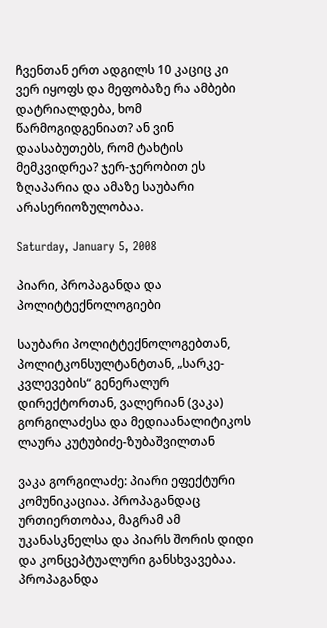ჩვენთან ერთ ადგილს 10 კაციც კი ვერ იყოფს და მეფობაზე რა ამბები დატრიალდება, ხომ წარმოგიდგენიათ? ან ვინ დაასაბუთებს, რომ ტახტის მემკვიდრეა? ჯერ-ჯერობით ეს ზღაპარია და ამაზე საუბარი არასერიოზულობაა.

Saturday, January 5, 2008

პიარი, პროპაგანდა და პოლიტტექნოლოგიები

საუბარი პოლიტტექნოლოგებთან, პოლიტკონსულტანტთან, „სარკე-კვლევების“ გენერალურ დირექტორთან, ვალერიან (ვაკა) გორგილაძესა და მედიაანალიტიკოს ლაურა კუტუბიძე-ზუბაშვილთან

ვაკა გორგილაძე: პიარი ეფექტური კომუნიკაციაა. პროპაგანდაც ურთიერთობაა, მაგრამ ამ უკანასკნელსა და პიარს შორის დიდი და კონცეპტუალური განსხვავებაა. პროპაგანდა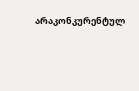არაკონკურენტულ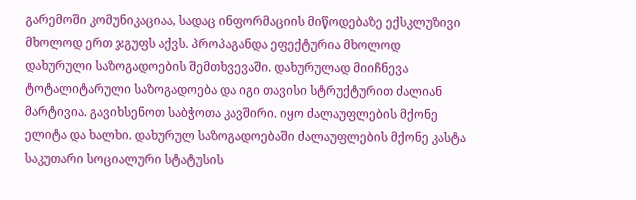გარემოში კომუნიკაციაა, სადაც ინფორმაციის მიწოდებაზე ექსკლუზივი მხოლოდ ერთ ჯგუფს აქვს. პროპაგანდა ეფექტურია მხოლოდ დახურული საზოგადოების შემთხვევაში. დახურულად მიიჩნევა ტოტალიტარული საზოგადოება და იგი თავისი სტრუქტურით ძალიან მარტივია. გავიხსენოთ საბჭოთა კავშირი. იყო ძალაუფლების მქონე ელიტა და ხალხი. დახურულ საზოგადოებაში ძალაუფლების მქონე კასტა საკუთარი სოციალური სტატუსის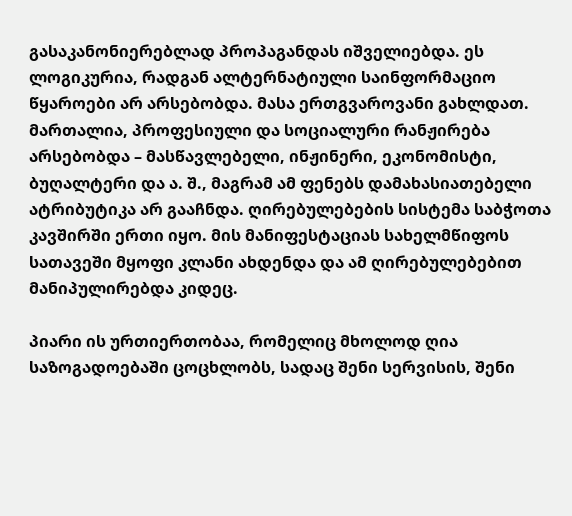გასაკანონიერებლად პროპაგანდას იშველიებდა. ეს ლოგიკურია, რადგან ალტერნატიული საინფორმაციო წყაროები არ არსებობდა. მასა ერთგვაროვანი გახლდათ. მართალია, პროფესიული და სოციალური რანჟირება არსებობდა – მასწავლებელი, ინჟინერი, ეკონომისტი, ბუღალტერი და ა. შ., მაგრამ ამ ფენებს დამახასიათებელი ატრიბუტიკა არ გააჩნდა. ღირებულებების სისტემა საბჭოთა კავშირში ერთი იყო. მის მანიფესტაციას სახელმწიფოს სათავეში მყოფი კლანი ახდენდა და ამ ღირებულებებით მანიპულირებდა კიდეც.

პიარი ის ურთიერთობაა, რომელიც მხოლოდ ღია საზოგადოებაში ცოცხლობს, სადაც შენი სერვისის, შენი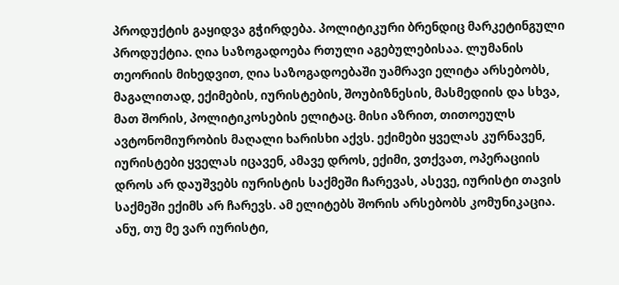პროდუქტის გაყიდვა გჭირდება. პოლიტიკური ბრენდიც მარკეტინგული პროდუქტია. ღია საზოგადოება რთული აგებულებისაა. ლუმანის თეორიის მიხედვით, ღია საზოგადოებაში უამრავი ელიტა არსებობს, მაგალითად, ექიმების, იურისტების, შოუბიზნესის, მასმედიის და სხვა, მათ შორის, პოლიტიკოსების ელიტაც. მისი აზრით, თითოეულს ავტონომიურობის მაღალი ხარისხი აქვს. ექიმები ყველას კურნავენ, იურისტები ყველას იცავენ, ამავე დროს, ექიმი, ვთქვათ, ოპერაციის დროს არ დაუშვებს იურისტის საქმეში ჩარევას, ასევე, იურისტი თავის საქმეში ექიმს არ ჩარევს. ამ ელიტებს შორის არსებობს კომუნიკაცია. ანუ, თუ მე ვარ იურისტი,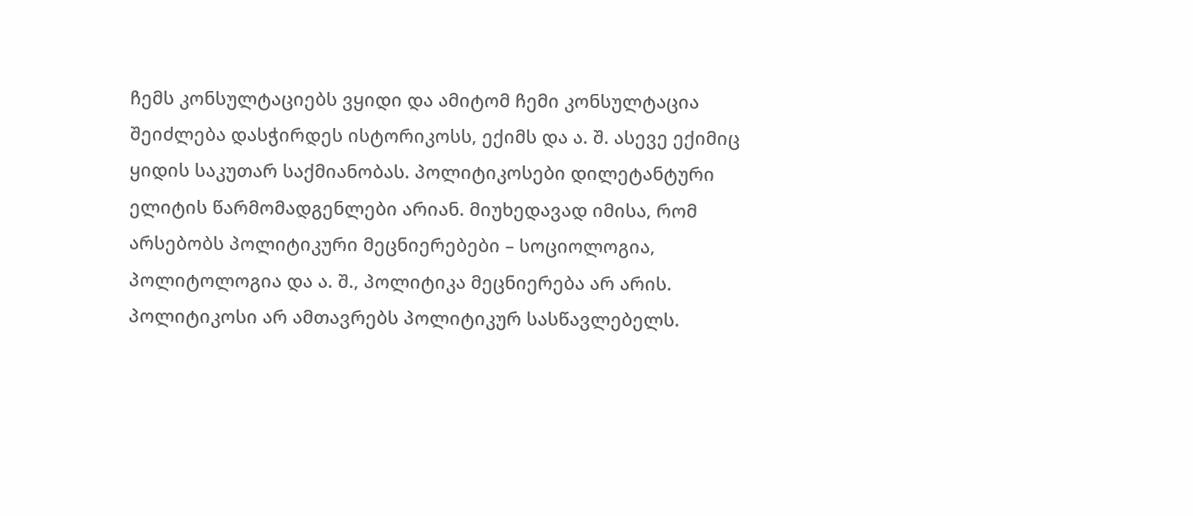ჩემს კონსულტაციებს ვყიდი და ამიტომ ჩემი კონსულტაცია შეიძლება დასჭირდეს ისტორიკოსს, ექიმს და ა. შ. ასევე ექიმიც ყიდის საკუთარ საქმიანობას. პოლიტიკოსები დილეტანტური ელიტის წარმომადგენლები არიან. მიუხედავად იმისა, რომ არსებობს პოლიტიკური მეცნიერებები – სოციოლოგია, პოლიტოლოგია და ა. შ., პოლიტიკა მეცნიერება არ არის. პოლიტიკოსი არ ამთავრებს პოლიტიკურ სასწავლებელს.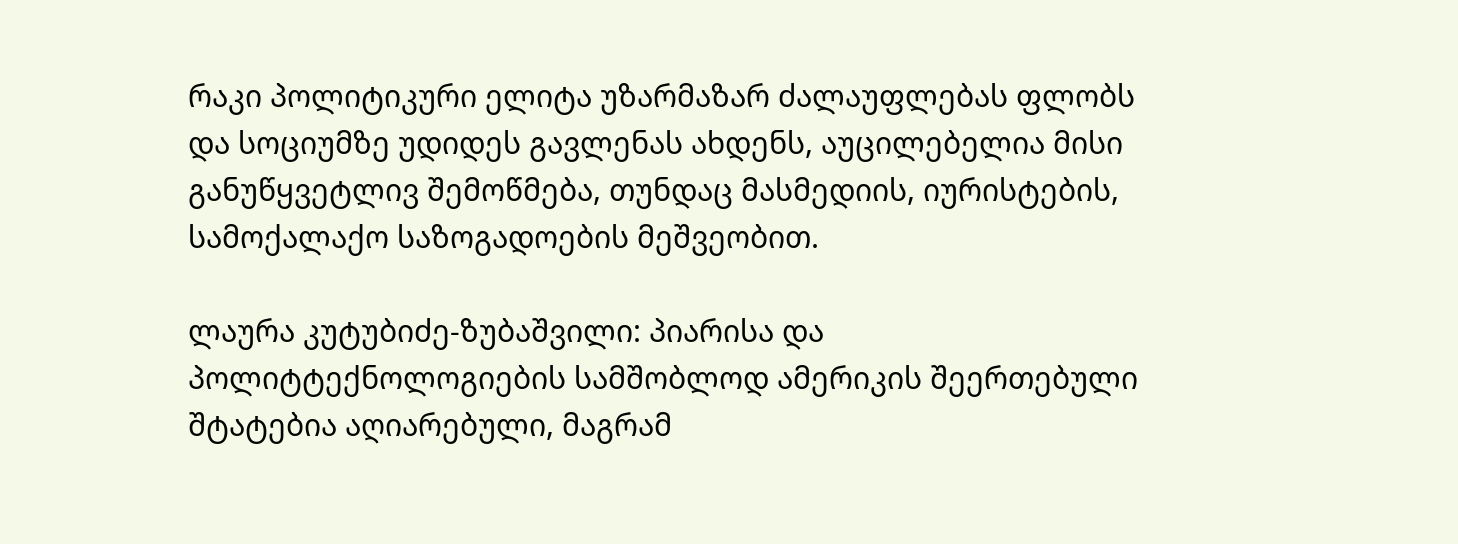რაკი პოლიტიკური ელიტა უზარმაზარ ძალაუფლებას ფლობს და სოციუმზე უდიდეს გავლენას ახდენს, აუცილებელია მისი განუწყვეტლივ შემოწმება, თუნდაც მასმედიის, იურისტების, სამოქალაქო საზოგადოების მეშვეობით.

ლაურა კუტუბიძე-ზუბაშვილი: პიარისა და პოლიტტექნოლოგიების სამშობლოდ ამერიკის შეერთებული შტატებია აღიარებული, მაგრამ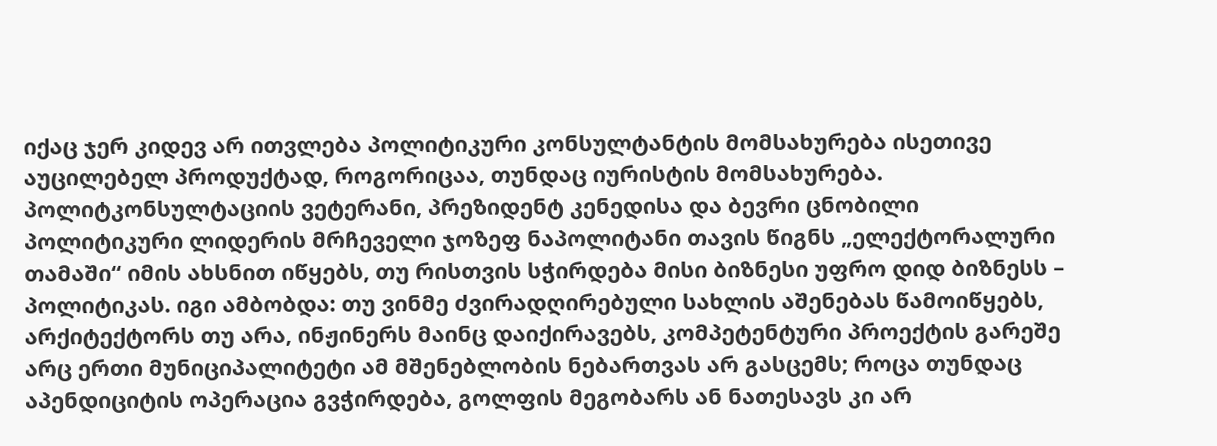იქაც ჯერ კიდევ არ ითვლება პოლიტიკური კონსულტანტის მომსახურება ისეთივე აუცილებელ პროდუქტად, როგორიცაა, თუნდაც იურისტის მომსახურება. პოლიტკონსულტაციის ვეტერანი, პრეზიდენტ კენედისა და ბევრი ცნობილი პოლიტიკური ლიდერის მრჩეველი ჯოზეფ ნაპოლიტანი თავის წიგნს „ელექტორალური თამაში“ იმის ახსნით იწყებს, თუ რისთვის სჭირდება მისი ბიზნესი უფრო დიდ ბიზნესს – პოლიტიკას. იგი ამბობდა: თუ ვინმე ძვირადღირებული სახლის აშენებას წამოიწყებს, არქიტექტორს თუ არა, ინჟინერს მაინც დაიქირავებს, კომპეტენტური პროექტის გარეშე არც ერთი მუნიციპალიტეტი ამ მშენებლობის ნებართვას არ გასცემს; როცა თუნდაც აპენდიციტის ოპერაცია გვჭირდება, გოლფის მეგობარს ან ნათესავს კი არ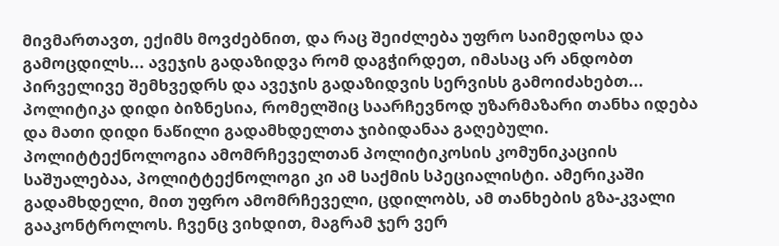მივმართავთ, ექიმს მოვძებნით, და რაც შეიძლება უფრო საიმედოსა და გამოცდილს... ავეჯის გადაზიდვა რომ დაგჭირდეთ, იმასაც არ ანდობთ პირველივე შემხვედრს და ავეჯის გადაზიდვის სერვისს გამოიძახებთ... პოლიტიკა დიდი ბიზნესია, რომელშიც საარჩევნოდ უზარმაზარი თანხა იდება და მათი დიდი ნაწილი გადამხდელთა ჯიბიდანაა გაღებული. პოლიტტექნოლოგია ამომრჩეველთან პოლიტიკოსის კომუნიკაციის საშუალებაა, პოლიტტექნოლოგი კი ამ საქმის სპეციალისტი. ამერიკაში გადამხდელი, მით უფრო ამომრჩეველი, ცდილობს, ამ თანხების გზა-კვალი გააკონტროლოს. ჩვენც ვიხდით, მაგრამ ჯერ ვერ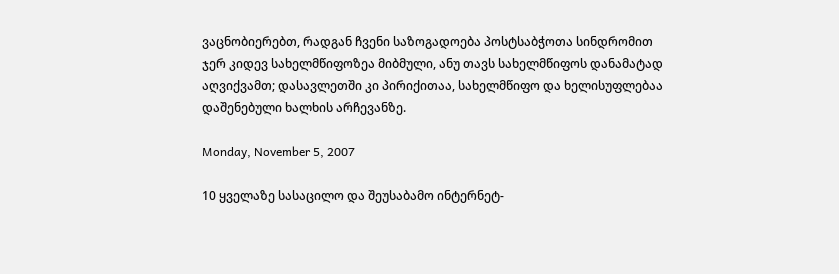ვაცნობიერებთ, რადგან ჩვენი საზოგადოება პოსტსაბჭოთა სინდრომით ჯერ კიდევ სახელმწიფოზეა მიბმული, ანუ თავს სახელმწიფოს დანამატად აღვიქვამთ; დასავლეთში კი პირიქითაა, სახელმწიფო და ხელისუფლებაა დაშენებული ხალხის არჩევანზე.

Monday, November 5, 2007

10 ყველაზე სასაცილო და შეუსაბამო ინტერნეტ-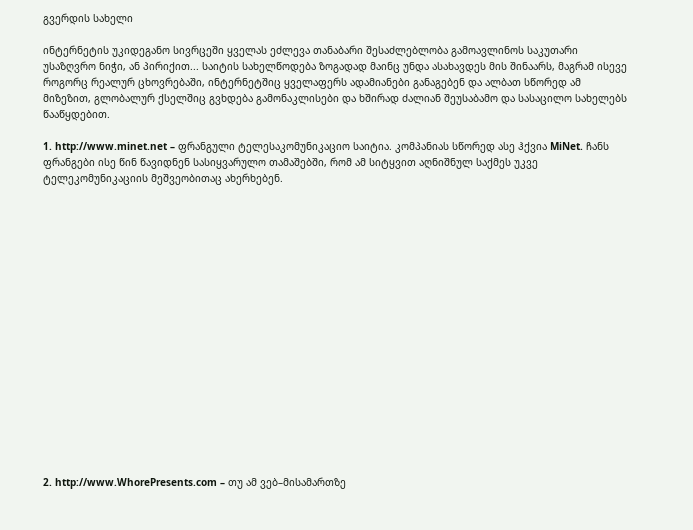გვერდის სახელი

ინტერნეტის უკიდეგანო სივრცეში ყველას ეძლევა თანაბარი შესაძლებლობა გამოავლინოს საკუთარი უსაზღვრო ნიჭი, ან პირიქით... საიტის სახელწოდება ზოგადად მაინც უნდა ასახავდეს მის შინაარს, მაგრამ ისევე როგორც რეალურ ცხოვრებაში, ინტერნეტშიც ყველაფერს ადამიანები განაგებენ და ალბათ სწორედ ამ მიზეზით, გლობალურ ქსელშიც გვხდება გამონაკლისები და ხშირად ძალიან შეუსაბამო და სასაცილო სახელებს წააწყდებით.

1. http://www.minet.net – ფრანგული ტელესაკომუნიკაციო საიტია. კომპანიას სწორედ ასე ჰქვია MiNet. ჩანს ფრანგები ისე წინ წავიდნენ სასიყვარულო თამაშებში, რომ ამ სიტყვით აღნიშნულ საქმეს უკვე ტელეკომუნიკაციის მეშვეობითაც ახერხებენ.


















2. http://www.WhorePresents.com – თუ ამ ვებ–მისამართზე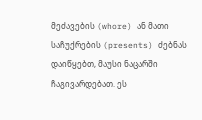მეძავების (whore) ან მათი საჩუქრების (presents) ძებნას დაიწყებთ, მაუსი ნაცარში ჩაგივარდებათ. ეს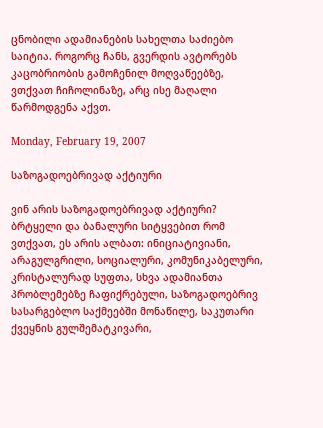ცნობილი ადამიანების სახელთა საძიებო საიტია. როგორც ჩანს, გვერდის ავტორებს კაცობრიობის გამოჩენილ მოღვაწეებზე, ვთქვათ ჩიჩოლინაზე, არც ისე მაღალი წარმოდგენა აქვთ.

Monday, February 19, 2007

საზოგადოებრივად აქტიური

ვინ არის საზოგადოებრივად აქტიური? ბრტყელი და ბანალური სიტყვებით რომ ვთქვათ, ეს არის ალბათ: ინიციატივიანი, არაგულგრილი, სოციალური, კომუნიკაბელური, კრისტალურად სუფთა, სხვა ადამიანთა პრობლემებზე ჩაფიქრებული, საზოგადოებრივ სასარგებლო საქმეებში მონაწილე, საკუთარი ქვეყნის გულშემატკივარი,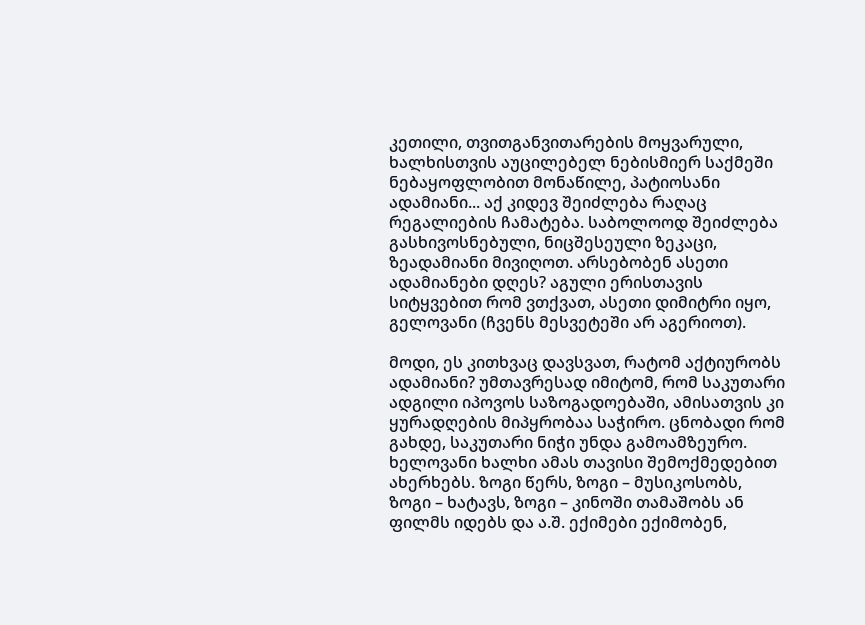კეთილი, თვითგანვითარების მოყვარული, ხალხისთვის აუცილებელ ნებისმიერ საქმეში ნებაყოფლობით მონაწილე, პატიოსანი ადამიანი... აქ კიდევ შეიძლება რაღაც რეგალიების ჩამატება. საბოლოოდ შეიძლება გასხივოსნებული, ნიცშესეული ზეკაცი, ზეადამიანი მივიღოთ. არსებობენ ასეთი ადამიანები დღეს? აგული ერისთავის სიტყვებით რომ ვთქვათ, ასეთი დიმიტრი იყო, გელოვანი (ჩვენს მესვეტეში არ აგერიოთ).

მოდი, ეს კითხვაც დავსვათ, რატომ აქტიურობს ადამიანი? უმთავრესად იმიტომ, რომ საკუთარი ადგილი იპოვოს საზოგადოებაში, ამისათვის კი ყურადღების მიპყრობაა საჭირო. ცნობადი რომ გახდე, საკუთარი ნიჭი უნდა გამოამზეურო. ხელოვანი ხალხი ამას თავისი შემოქმედებით ახერხებს. ზოგი წერს, ზოგი – მუსიკოსობს, ზოგი – ხატავს, ზოგი – კინოში თამაშობს ან ფილმს იდებს და ა.შ. ექიმები ექიმობენ,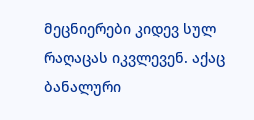მეცნიერები კიდევ სულ რაღაცას იკვლევენ. აქაც ბანალური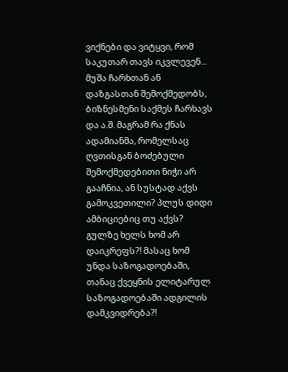ვიქნები და ვიტყვი, რომ საკუთარ თავს იკვლევენ... მუშა ჩარხთან ან დაზგასთან შემოქმედობს, ბიზნესმენი საქმეს ჩარხავს და ა.შ. მაგრამ რა ქნას ადამიანმა, რომელსაც ღვთისგან ბოძებული შემოქმედებითი ნიჭი არ გააჩნია, ან სუსტად აქვს გამოკვეთილი? პლუს დიდი ამბიციებიც თუ აქვს? გულზე ხელს ხომ არ დაიკრეფს?! მასაც ხომ უნდა საზოგადოებაში, თანაც ქვეყნის ელიტარულ საზოგადოებაში ადგილის დამკვიდრება?!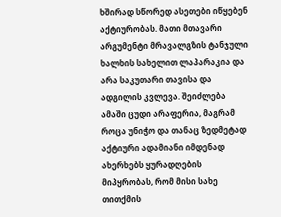ხშირად სწორედ ასეთები იწყებენ აქტიურობას. მათი მთავარი არგუმენტი მრავალგზის ტანჯული ხალხის სახელით ლაპარაკია და არა საკუთარი თავისა და ადგილის კვლევა. შეიძლება ამაში ცუდი არაფერია, მაგრამ როცა უნიჭო და თანაც ზედმეტად აქტიური ადამიანი იმდენად ახერხებს ყურადღების მიპყრობას, რომ მისი სახე თითქმის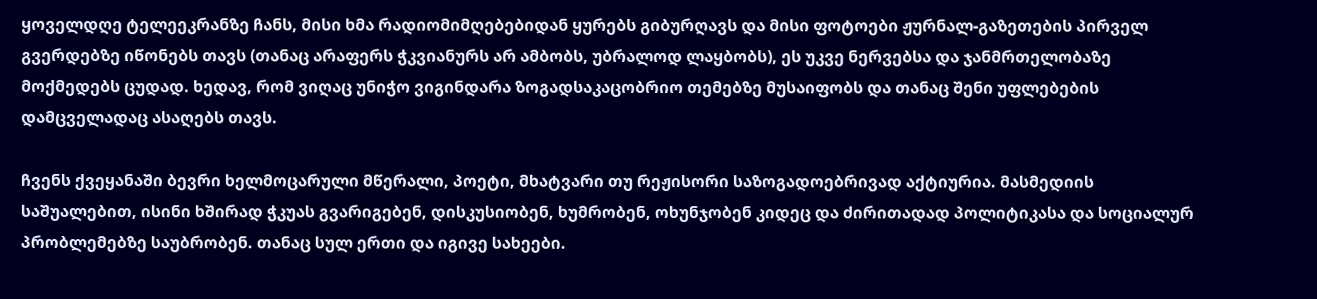ყოველდღე ტელეეკრანზე ჩანს, მისი ხმა რადიომიმღებებიდან ყურებს გიბურღავს და მისი ფოტოები ჟურნალ-გაზეთების პირველ გვერდებზე იწონებს თავს (თანაც არაფერს ჭკვიანურს არ ამბობს, უბრალოდ ლაყბობს), ეს უკვე ნერვებსა და ჯანმრთელობაზე მოქმედებს ცუდად. ხედავ, რომ ვიღაც უნიჭო ვიგინდარა ზოგადსაკაცობრიო თემებზე მუსაიფობს და თანაც შენი უფლებების დამცველადაც ასაღებს თავს.

ჩვენს ქვეყანაში ბევრი ხელმოცარული მწერალი, პოეტი, მხატვარი თუ რეჟისორი საზოგადოებრივად აქტიურია. მასმედიის საშუალებით, ისინი ხშირად ჭკუას გვარიგებენ, დისკუსიობენ, ხუმრობენ, ოხუნჯობენ კიდეც და ძირითადად პოლიტიკასა და სოციალურ პრობლემებზე საუბრობენ. თანაც სულ ერთი და იგივე სახეები.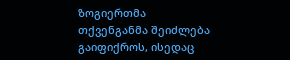ზოგიერთმა თქვენგანმა შეიძლება გაიფიქროს, ისედაც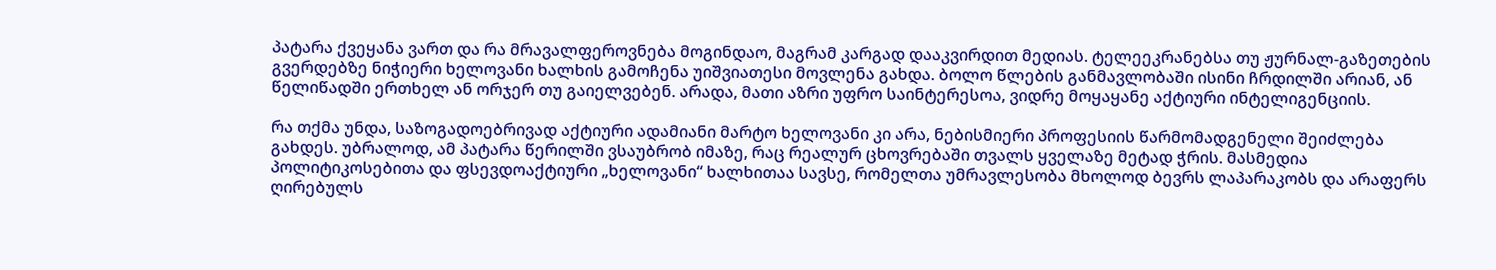პატარა ქვეყანა ვართ და რა მრავალფეროვნება მოგინდაო, მაგრამ კარგად დააკვირდით მედიას. ტელეეკრანებსა თუ ჟურნალ-გაზეთების გვერდებზე ნიჭიერი ხელოვანი ხალხის გამოჩენა უიშვიათესი მოვლენა გახდა. ბოლო წლების განმავლობაში ისინი ჩრდილში არიან, ან წელიწადში ერთხელ ან ორჯერ თუ გაიელვებენ. არადა, მათი აზრი უფრო საინტერესოა, ვიდრე მოყაყანე აქტიური ინტელიგენციის.

რა თქმა უნდა, საზოგადოებრივად აქტიური ადამიანი მარტო ხელოვანი კი არა, ნებისმიერი პროფესიის წარმომადგენელი შეიძლება გახდეს. უბრალოდ, ამ პატარა წერილში ვსაუბრობ იმაზე, რაც რეალურ ცხოვრებაში თვალს ყველაზე მეტად ჭრის. მასმედია პოლიტიკოსებითა და ფსევდოაქტიური „ხელოვანი“ ხალხითაა სავსე, რომელთა უმრავლესობა მხოლოდ ბევრს ლაპარაკობს და არაფერს ღირებულს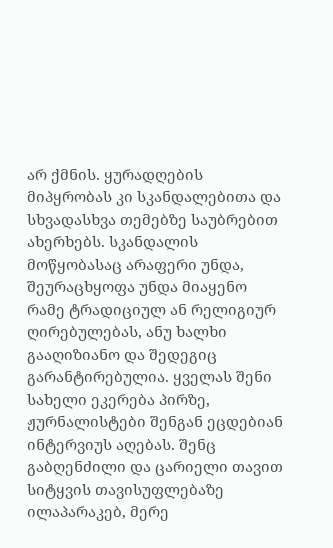არ ქმნის. ყურადღების მიპყრობას კი სკანდალებითა და სხვადასხვა თემებზე საუბრებით ახერხებს. სკანდალის მოწყობასაც არაფერი უნდა, შეურაცხყოფა უნდა მიაყენო რამე ტრადიციულ ან რელიგიურ ღირებულებას, ანუ ხალხი გააღიზიანო და შედეგიც გარანტირებულია. ყველას შენი სახელი ეკერება პირზე, ჟურნალისტები შენგან ეცდებიან ინტერვიუს აღებას. შენც გაბღენძილი და ცარიელი თავით სიტყვის თავისუფლებაზე ილაპარაკებ, მერე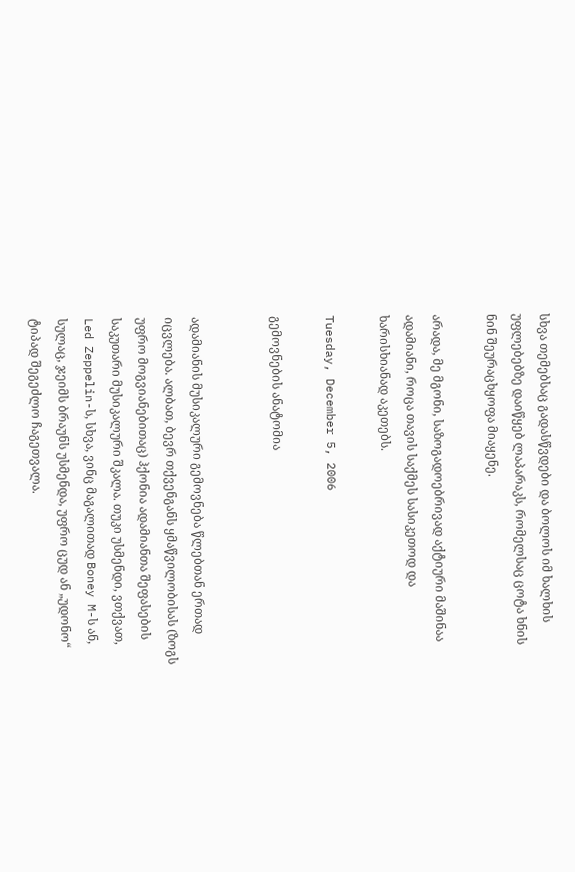სხვა თემებსაც გადასწვდები და ბოლოს იმ ხალხის უფლებებზე დაიწყებ ლაპარაკს, რომელსაც ცოტა ხნის ნინ შეურაცხყოფა მიაყენე.

არადა, მე მგონი, საზოგადოებრივად აქტიური მაშინაა ადამიანი, როცა თავის საქმეს სასიკეთოდ და ხარისხიანად აკეთებს.

Tuesday, December 5, 2006

გემოვნების ანატომია


ადამიანის მუსიკალური გემოვნება წლებთან ერთად იცვლება. ალბათ, ბევრ თქვენგანს ყმაწვილობისას (ზოგს უფრო მოგვიანებითაც) ჰქონია ადამიანთა შეფასების საკუთარი მუსიკალური შკალა. თუკი უსმენდი, ვთქვათ, Led Zeppelin-ს, სხვა, ვინც მაგალითად Boney M-ს ან, სულაც, ჯეიმს ბრაუნს უსმენდა, უფრო ცუდ ან „უდონო“ ტიპად შეგეძლო ჩაგეთვალა.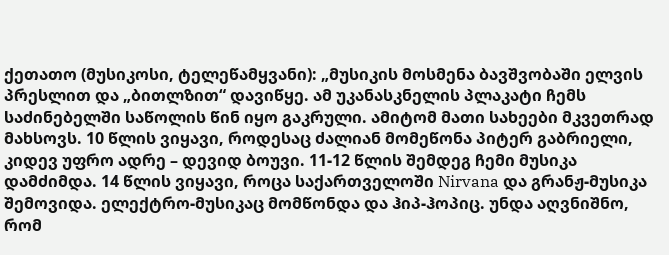ქეთათო (მუსიკოსი, ტელეწამყვანი): „მუსიკის მოსმენა ბავშვობაში ელვის პრესლით და „ბითლზით“ დავიწყე. ამ უკანასკნელის პლაკატი ჩემს საძინებელში საწოლის წინ იყო გაკრული. ამიტომ მათი სახეები მკვეთრად მახსოვს. 10 წლის ვიყავი, როდესაც ძალიან მომეწონა პიტერ გაბრიელი, კიდევ უფრო ადრე – დევიდ ბოუვი. 11-12 წლის შემდეგ ჩემი მუსიკა დამძიმდა. 14 წლის ვიყავი, როცა საქართველოში Nirvana და გრანჟ-მუსიკა შემოვიდა. ელექტრო-მუსიკაც მომწონდა და ჰიპ-ჰოპიც. უნდა აღვნიშნო, რომ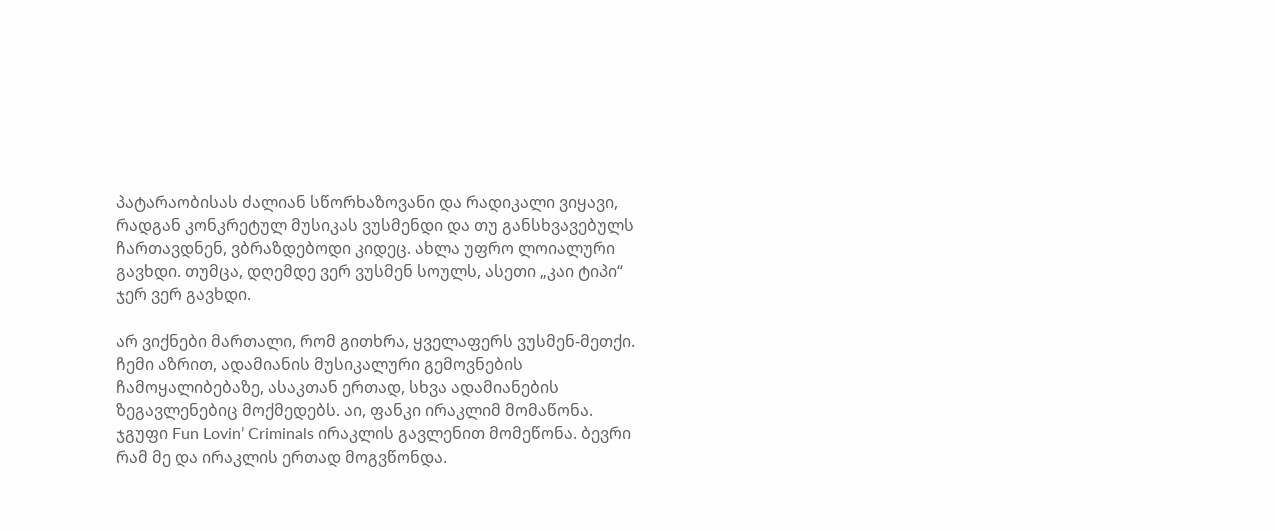პატარაობისას ძალიან სწორხაზოვანი და რადიკალი ვიყავი, რადგან კონკრეტულ მუსიკას ვუსმენდი და თუ განსხვავებულს ჩართავდნენ, ვბრაზდებოდი კიდეც. ახლა უფრო ლოიალური გავხდი. თუმცა, დღემდე ვერ ვუსმენ სოულს, ასეთი „კაი ტიპი“ ჯერ ვერ გავხდი.

არ ვიქნები მართალი, რომ გითხრა, ყველაფერს ვუსმენ-მეთქი. ჩემი აზრით, ადამიანის მუსიკალური გემოვნების ჩამოყალიბებაზე, ასაკთან ერთად, სხვა ადამიანების ზეგავლენებიც მოქმედებს. აი, ფანკი ირაკლიმ მომაწონა. ჯგუფი Fun Lovin’ Criminals ირაკლის გავლენით მომეწონა. ბევრი რამ მე და ირაკლის ერთად მოგვწონდა.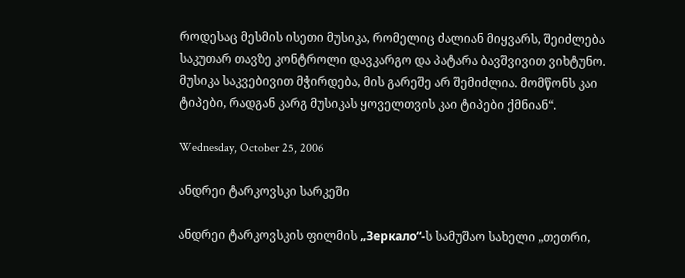როდესაც მესმის ისეთი მუსიკა, რომელიც ძალიან მიყვარს, შეიძლება საკუთარ თავზე კონტროლი დავკარგო და პატარა ბავშვივით ვიხტუნო. მუსიკა საკვებივით მჭირდება, მის გარეშე არ შემიძლია. მომწონს კაი ტიპები, რადგან კარგ მუსიკას ყოველთვის კაი ტიპები ქმნიან“.

Wednesday, October 25, 2006

ანდრეი ტარკოვსკი სარკეში

ანდრეი ტარკოვსკის ფილმის „Зеркало“-ს სამუშაო სახელი „თეთრი,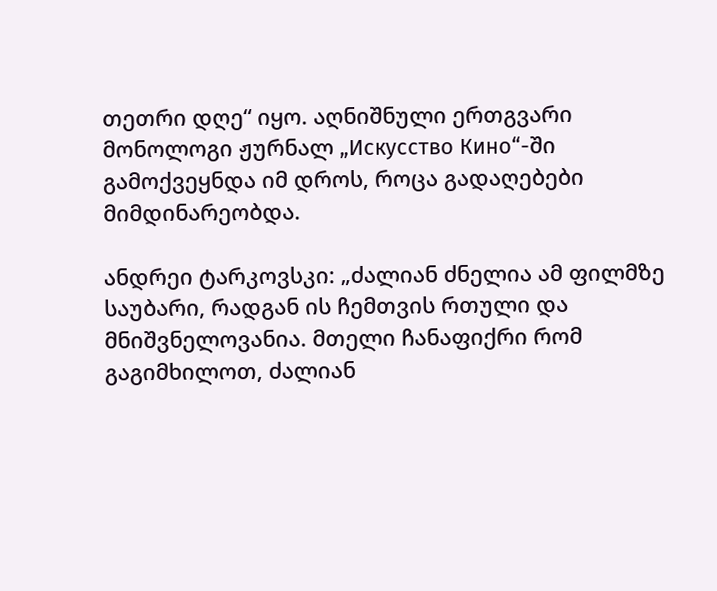თეთრი დღე“ იყო. აღნიშნული ერთგვარი მონოლოგი ჟურნალ „Искусство Кино“-ში გამოქვეყნდა იმ დროს, როცა გადაღებები მიმდინარეობდა.

ანდრეი ტარკოვსკი: „ძალიან ძნელია ამ ფილმზე საუბარი, რადგან ის ჩემთვის რთული და მნიშვნელოვანია. მთელი ჩანაფიქრი რომ გაგიმხილოთ, ძალიან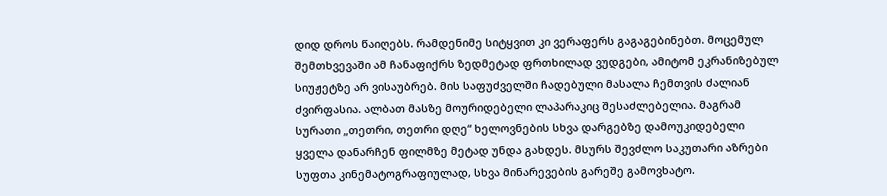დიდ დროს წაიღებს. რამდენიმე სიტყვით კი ვერაფერს გაგაგებინებთ. მოცემულ შემთხვევაში ამ ჩანაფიქრს ზედმეტად ფრთხილად ვუდგები, ამიტომ ეკრანიზებულ სიუჟეტზე არ ვისაუბრებ. მის საფუძველში ჩადებული მასალა ჩემთვის ძალიან ძვირფასია. ალბათ მასზე მოურიდებელი ლაპარაკიც შესაძლებელია. მაგრამ სურათი „თეთრი, თეთრი დღე“ ხელოვნების სხვა დარგებზე დამოუკიდებელი ყველა დანარჩენ ფილმზე მეტად უნდა გახდეს. მსურს შევძლო საკუთარი აზრები სუფთა კინემატოგრაფიულად, სხვა მინარევების გარეშე გამოვხატო.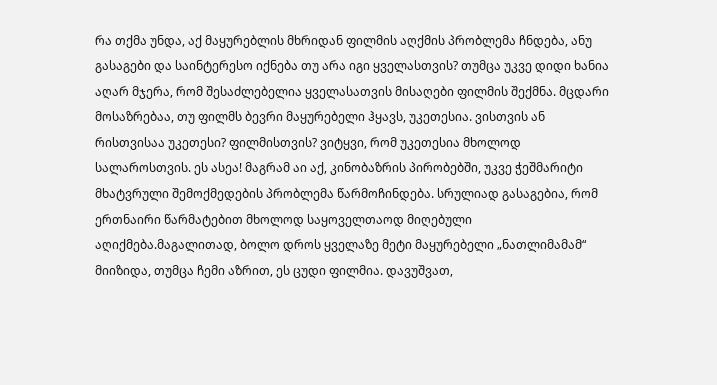რა თქმა უნდა, აქ მაყურებლის მხრიდან ფილმის აღქმის პრობლემა ჩნდება, ანუ გასაგები და საინტერესო იქნება თუ არა იგი ყველასთვის? თუმცა უკვე დიდი ხანია აღარ მჯერა, რომ შესაძლებელია ყველასათვის მისაღები ფილმის შექმნა. მცდარი მოსაზრებაა, თუ ფილმს ბევრი მაყურებელი ჰყავს, უკეთესია. ვისთვის ან რისთვისაა უკეთესი? ფილმისთვის? ვიტყვი, რომ უკეთესია მხოლოდ სალაროსთვის. ეს ასეა! მაგრამ აი აქ, კინობაზრის პირობებში, უკვე ჭეშმარიტი მხატვრული შემოქმედების პრობლემა წარმოჩინდება. სრულიად გასაგებია, რომ ერთნაირი წარმატებით მხოლოდ საყოველთაოდ მიღებული აღიქმება.მაგალითად, ბოლო დროს ყველაზე მეტი მაყურებელი „ნათლიმამამ“ მიიზიდა, თუმცა ჩემი აზრით, ეს ცუდი ფილმია. დავუშვათ,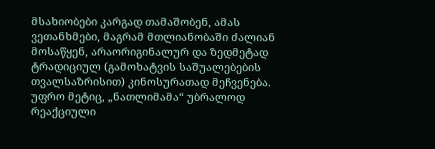მსახიობები კარგად თამაშობენ, ამას ვეთანხმები, მაგრამ მთლიანობაში ძალიან მოსაწყენ, არაორიგინალურ და ზედმეტად ტრადიციულ (გამოხატვის საშუალებების თვალსაზრისით) კინოსურათად მეჩვენება. უფრო მეტიც, „ნათლიმამა“ უბრალოდ რეაქციული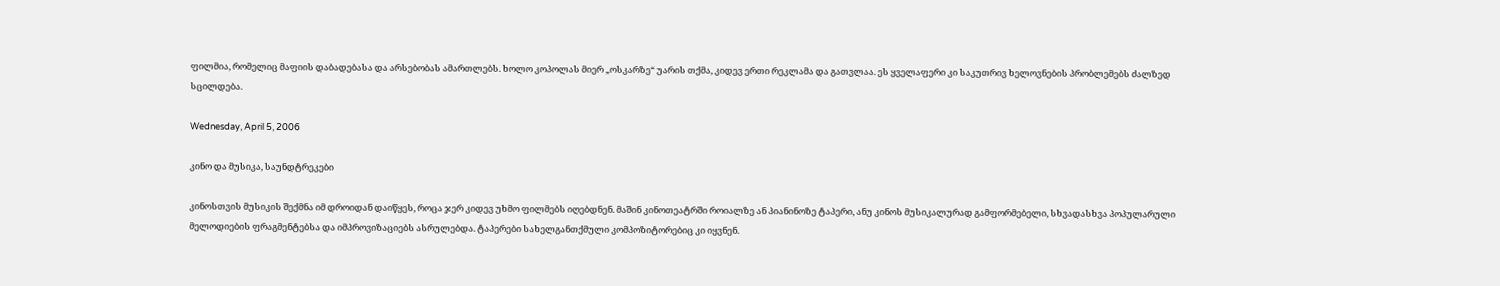ფილმია, რომელიც მაფიის დაბადებასა და არსებობას ამართლებს. ხოლო კოპოლას მიერ „ოსკარზე“ უარის თქმა, კიდევ ერთი რეკლამა და გათვლაა. ეს ყველაფერი კი საკუთრივ ხელოვნების პრობლემებს ძალზედ სცილდება.

Wednesday, April 5, 2006

კინო და მუსიკა, საუნდტრეკები

კინოსთვის მუსიკის შექმნა იმ დროიდან დაიწყეს, როცა ჯერ კიდევ უხმო ფილმებს იღებდნენ. მაშინ კინოთეატრში როიალზე ან პიანინოზე ტაპერი, ანუ კინოს მუსიკალურად გამფორმებელი, სხვადასხვა პოპულარული მელოდიების ფრაგმენტებსა და იმპროვიზაციებს ასრულებდა. ტაპერები სახელგანთქმული კომპოზიტორებიც კი იყვნენ.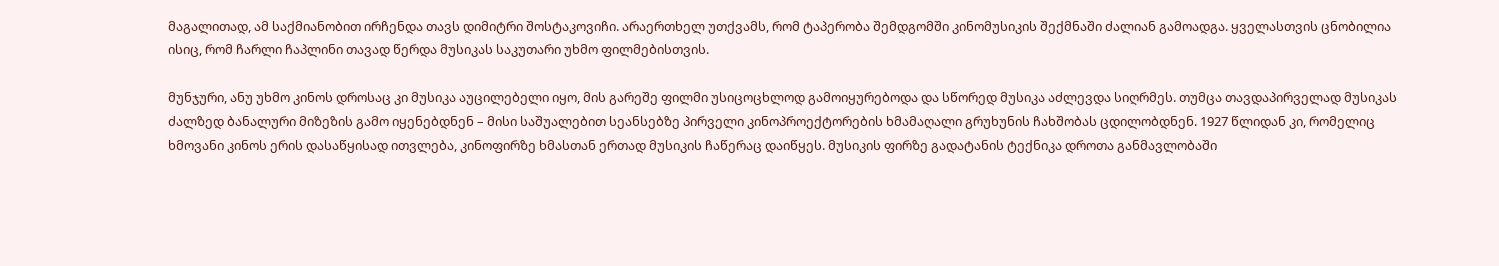მაგალითად, ამ საქმიანობით ირჩენდა თავს დიმიტრი შოსტაკოვიჩი. არაერთხელ უთქვამს, რომ ტაპერობა შემდგომში კინომუსიკის შექმნაში ძალიან გამოადგა. ყველასთვის ცნობილია ისიც, რომ ჩარლი ჩაპლინი თავად წერდა მუსიკას საკუთარი უხმო ფილმებისთვის.

მუნჯური, ანუ უხმო კინოს დროსაც კი მუსიკა აუცილებელი იყო, მის გარეშე ფილმი უსიცოცხლოდ გამოიყურებოდა და სწორედ მუსიკა აძლევდა სიღრმეს. თუმცა თავდაპირველად მუსიკას ძალზედ ბანალური მიზეზის გამო იყენებდნენ – მისი საშუალებით სეანსებზე პირველი კინოპროექტორების ხმამაღალი გრუხუნის ჩახშობას ცდილობდნენ. 1927 წლიდან კი, რომელიც ხმოვანი კინოს ერის დასაწყისად ითვლება, კინოფირზე ხმასთან ერთად მუსიკის ჩაწერაც დაიწყეს. მუსიკის ფირზე გადატანის ტექნიკა დროთა განმავლობაში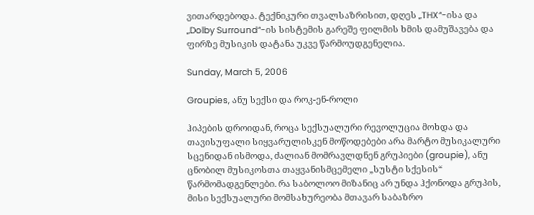ვითარდებოდა. ტექნიკური თვალსაზრისით, დღეს „THX“-ისა და „Dolby Surround“-ის სისტემის გარეშე ფილმის ხმის დამუშავება და ფირზე მუსიკის დატანა უკვე წარმოუდგენელია.

Sunday, March 5, 2006

Groupies, ანუ სექსი და როკ-ენ-როლი

ჰიპების დროიდან, როცა სექსუალური რევოლუცია მოხდა და თავისუფალი სიყვარულისკენ მოწოდებები არა მარტო მუსიკალური სცენიდან ისმოდა, ძალიან მომრავლდნენ გრუპიები (groupie), ანუ ცნობილ მუსიკოსთა თაყვანისმცემელი „სუსტი სქესის“ წარმომადგენლები. რა საბოლოო მიზანიც არ უნდა ჰქონოდა გრუპის, მისი სექსუალური მომსახურეობა მთავარ საბაზრო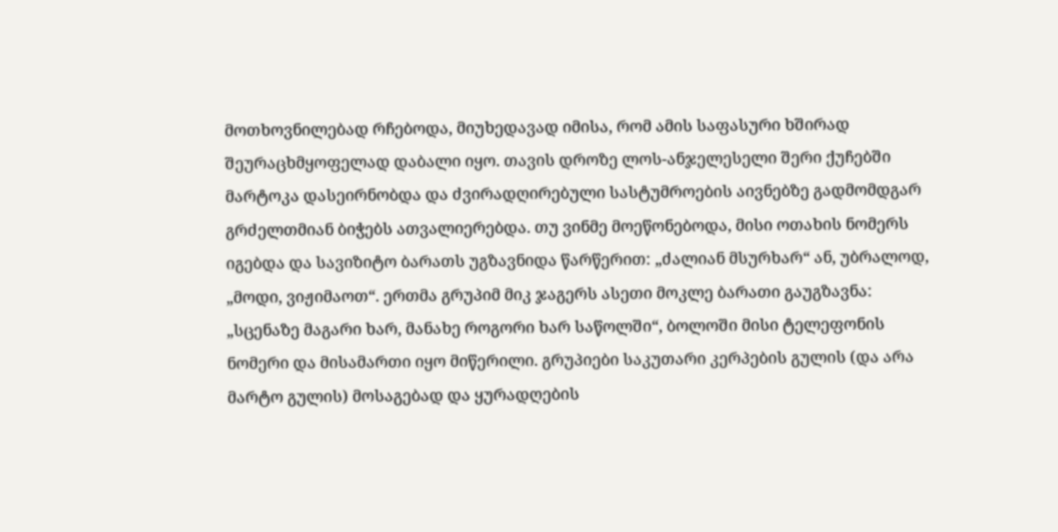მოთხოვნილებად რჩებოდა, მიუხედავად იმისა, რომ ამის საფასური ხშირად შეურაცხმყოფელად დაბალი იყო. თავის დროზე ლოს-ანჯელესელი შერი ქუჩებში მარტოკა დასეირნობდა და ძვირადღირებული სასტუმროების აივნებზე გადმომდგარ გრძელთმიან ბიჭებს ათვალიერებდა. თუ ვინმე მოეწონებოდა, მისი ოთახის ნომერს იგებდა და სავიზიტო ბარათს უგზავნიდა წარწერით: „ძალიან მსურხარ“ ან, უბრალოდ, „მოდი, ვიჟიმაოთ“. ერთმა გრუპიმ მიკ ჯაგერს ასეთი მოკლე ბარათი გაუგზავნა: „სცენაზე მაგარი ხარ, მანახე როგორი ხარ საწოლში“, ბოლოში მისი ტელეფონის ნომერი და მისამართი იყო მიწერილი. გრუპიები საკუთარი კერპების გულის (და არა მარტო გულის) მოსაგებად და ყურადღების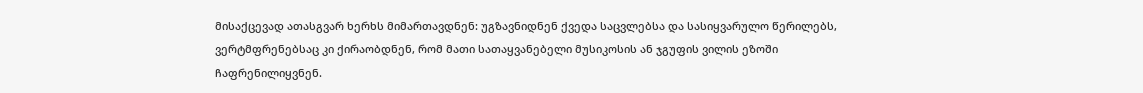მისაქცევად ათასგვარ ხერხს მიმართავდნენ: უგზავნიდნენ ქვედა საცვლებსა და სასიყვარულო წერილებს, ვერტმფრენებსაც კი ქირაობდნენ, რომ მათი სათაყვანებელი მუსიკოსის ან ჯგუფის ვილის ეზოში ჩაფრენილიყვნენ.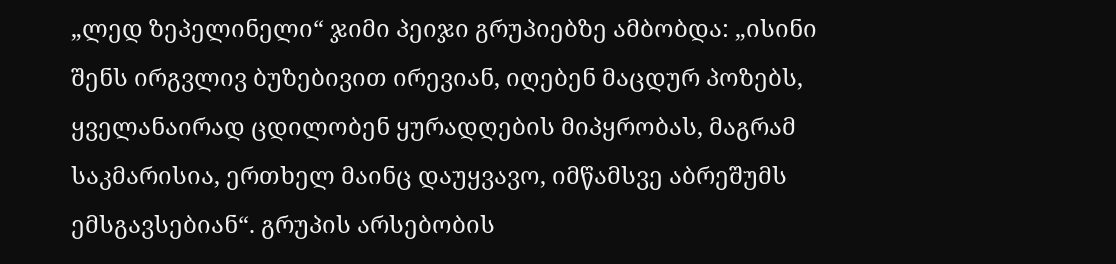„ლედ ზეპელინელი“ ჯიმი პეიჯი გრუპიებზე ამბობდა: „ისინი შენს ირგვლივ ბუზებივით ირევიან, იღებენ მაცდურ პოზებს, ყველანაირად ცდილობენ ყურადღების მიპყრობას, მაგრამ საკმარისია, ერთხელ მაინც დაუყვავო, იმწამსვე აბრეშუმს ემსგავსებიან“. გრუპის არსებობის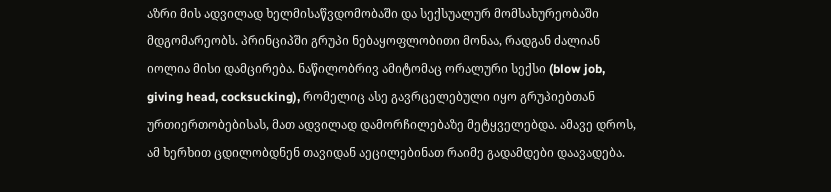აზრი მის ადვილად ხელმისაწვდომობაში და სექსუალურ მომსახურეობაში მდგომარეობს. პრინციპში გრუპი ნებაყოფლობითი მონაა, რადგან ძალიან იოლია მისი დამცირება. ნაწილობრივ ამიტომაც ორალური სექსი (blow job, giving head, cocksucking), რომელიც ასე გავრცელებული იყო გრუპიებთან ურთიერთობებისას, მათ ადვილად დამორჩილებაზე მეტყველებდა. ამავე დროს, ამ ხერხით ცდილობდნენ თავიდან აეცილებინათ რაიმე გადამდები დაავადება.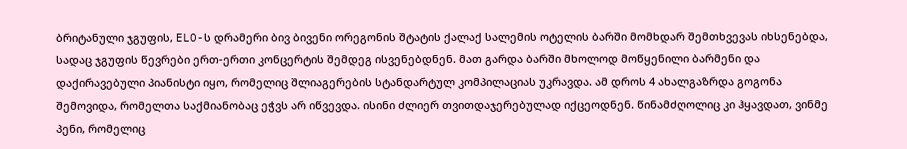ბრიტანული ჯგუფის, ELO-ს დრამერი ბივ ბივენი ორეგონის შტატის ქალაქ სალემის ოტელის ბარში მომხდარ შემთხვევას იხსენებდა, სადაც ჯგუფის წევრები ერთ-ერთი კონცერტის შემდეგ ისვენებდნენ. მათ გარდა ბარში მხოლოდ მოწყენილი ბარმენი და დაქირავებული პიანისტი იყო, რომელიც შლიაგერების სტანდარტულ კომპილაციას უკრავდა. ამ დროს 4 ახალგაზრდა გოგონა შემოვიდა, რომელთა საქმიანობაც ეჭვს არ იწვევდა. ისინი ძლიერ თვითდაჯერებულად იქცეოდნენ. წინამძღოლიც კი ჰყავდათ, ვინმე პენი, რომელიც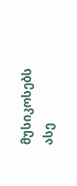მუსიკოსებს ასე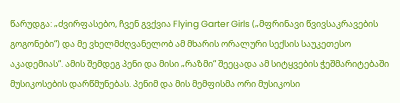წარუდგა: „ძვირფასებო, ჩვენ გვქვია Flying Garter Girls („მფრინავი წვივსაკრავების გოგონები“) და მე ვხელმძღვანელობ ამ მხარის ორალური სექსის საუკეთესო აკადემიას“. ამის შემდეგ პენი და მისი „რაზმი“ შეეცადა ამ სიტყვების ჭეშმარიტებაში მუსიკოსების დარწმუნებას. პენიმ და მის მემფისმა ორი მუსიკოსი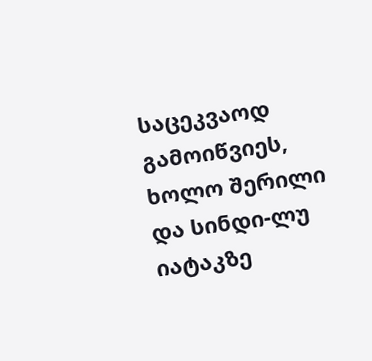საცეკვაოდ გამოიწვიეს, ხოლო შერილი და სინდი-ლუ იატაკზე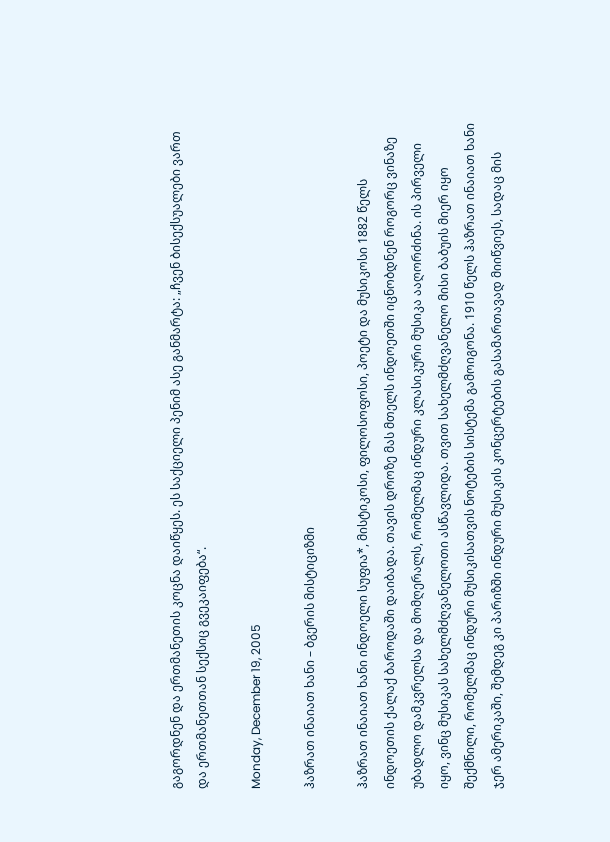გაგორდნენ და ერთმანეთის კოცნა დაიწყეს. ეს საქციელი პენიმ ასე განმარტა: „ჩვენ ბისექსუალები ვართ და ერთმანეთთან სექსიც გვეკაიფება“.

Monday, December 19, 2005

ჰაზრათ ინაიათ ხანი – ბგერის მისტიციზმი

ჰაზრათ ინაიათ ხანი ინდოელი სუფია*, მისტიკოსი, ფილოსოფოსი, პოეტი და მუსიკოსი 1882 წელს ინდოეთის ქალაქ ბაროდაში დაიბადა. თავის დროზე მას მთელს ინდოეთში იცნობდნენ როგორც ვინაზე უბადლო დამკვრელსა და მომღერალს, რომელმაც ინდური კლასიკური მუსიკა ააღორძინა. ის პირველი იყო, ვინც მუსიკას სახელმძღვანელოთი ასწავლიდა. თვით სახელმძღვანელო მისი ბაბუის მიერ იყო შექმნილი, რომელმაც ინდური მუსიკისათვის ნოტების სისტემა გამოიგონა. 1910 წელს ჰაზრათ ინაიათ ხანი ჯერ ამერიკაში, შემდეგ კი პარიზში ინდური მუსიკის კონცერტების გასამართავად მიიწვიეს, სადაც მის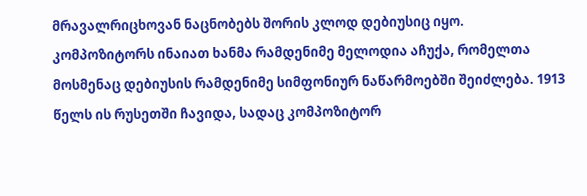მრავალრიცხოვან ნაცნობებს შორის კლოდ დებიუსიც იყო. კომპოზიტორს ინაიათ ხანმა რამდენიმე მელოდია აჩუქა, რომელთა მოსმენაც დებიუსის რამდენიმე სიმფონიურ ნაწარმოებში შეიძლება. 1913 წელს ის რუსეთში ჩავიდა, სადაც კომპოზიტორ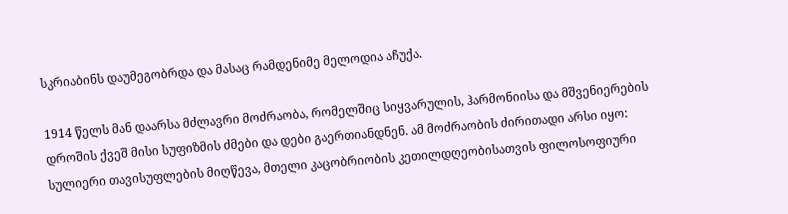სკრიაბინს დაუმეგობრდა და მასაც რამდენიმე მელოდია აჩუქა.

1914 წელს მან დაარსა მძლავრი მოძრაობა, რომელშიც სიყვარულის, ჰარმონიისა და მშვენიერების დროშის ქვეშ მისი სუფიზმის ძმები და დები გაერთიანდნენ. ამ მოძრაობის ძირითადი არსი იყო: სულიერი თავისუფლების მიღწევა, მთელი კაცობრიობის კეთილდღეობისათვის ფილოსოფიური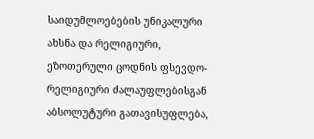საიდუმლოებების უნიკალური ახსნა და რელიგიური, ეზოთერული ცოდნის ფსევდო-რელიგიური ძალაუფლებისგან აბსოლუტური გათავისუფლება,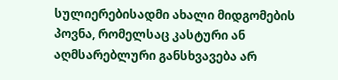სულიერებისადმი ახალი მიდგომების პოვნა, რომელსაც კასტური ან აღმსარებლური განსხვავება არ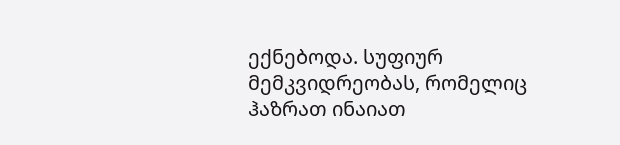ექნებოდა. სუფიურ მემკვიდრეობას, რომელიც ჰაზრათ ინაიათ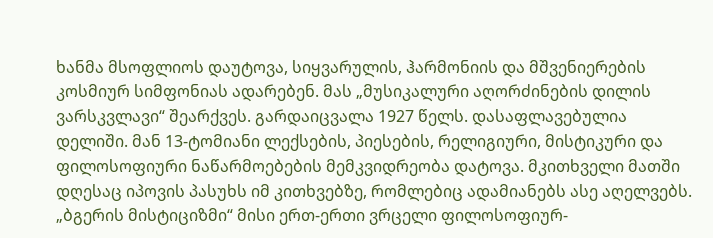ხანმა მსოფლიოს დაუტოვა, სიყვარულის, ჰარმონიის და მშვენიერების კოსმიურ სიმფონიას ადარებენ. მას „მუსიკალური აღორძინების დილის ვარსკვლავი“ შეარქვეს. გარდაიცვალა 1927 წელს. დასაფლავებულია დელიში. მან 13-ტომიანი ლექსების, პიესების, რელიგიური, მისტიკური და ფილოსოფიური ნაწარმოებების მემკვიდრეობა დატოვა. მკითხველი მათში დღესაც იპოვის პასუხს იმ კითხვებზე, რომლებიც ადამიანებს ასე აღელვებს. „ბგერის მისტიციზმი“ მისი ერთ-ერთი ვრცელი ფილოსოფიურ-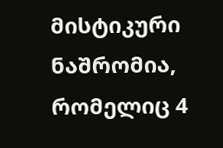მისტიკური ნაშრომია, რომელიც 4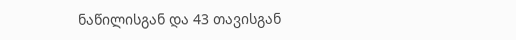ნაწილისგან და 43 თავისგან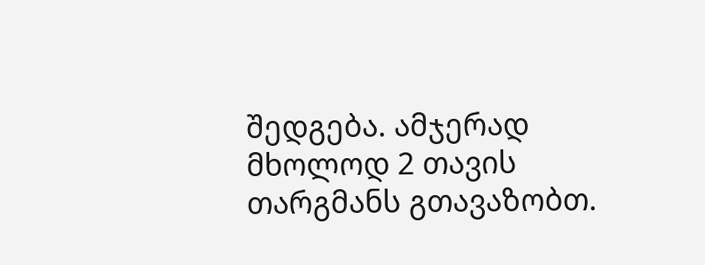შედგება. ამჯერად მხოლოდ 2 თავის თარგმანს გთავაზობთ.